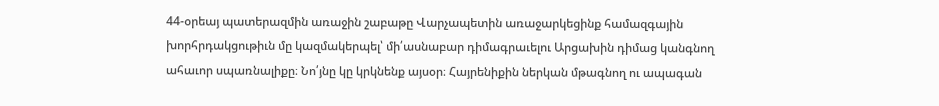44-օրեայ պատերազմին առաջին շաբաթը Վարչապետին առաջարկեցինք համազգային խորհրդակցութիւն մը կազմակերպել՝ մի՛ասնաբար դիմագրաւելու Արցախին դիմաց կանգնող ահաւոր սպառնալիքը։ Նո՛յնը կը կրկնենք այսօր։ Հայրենիքին ներկան մթագնող ու ապագան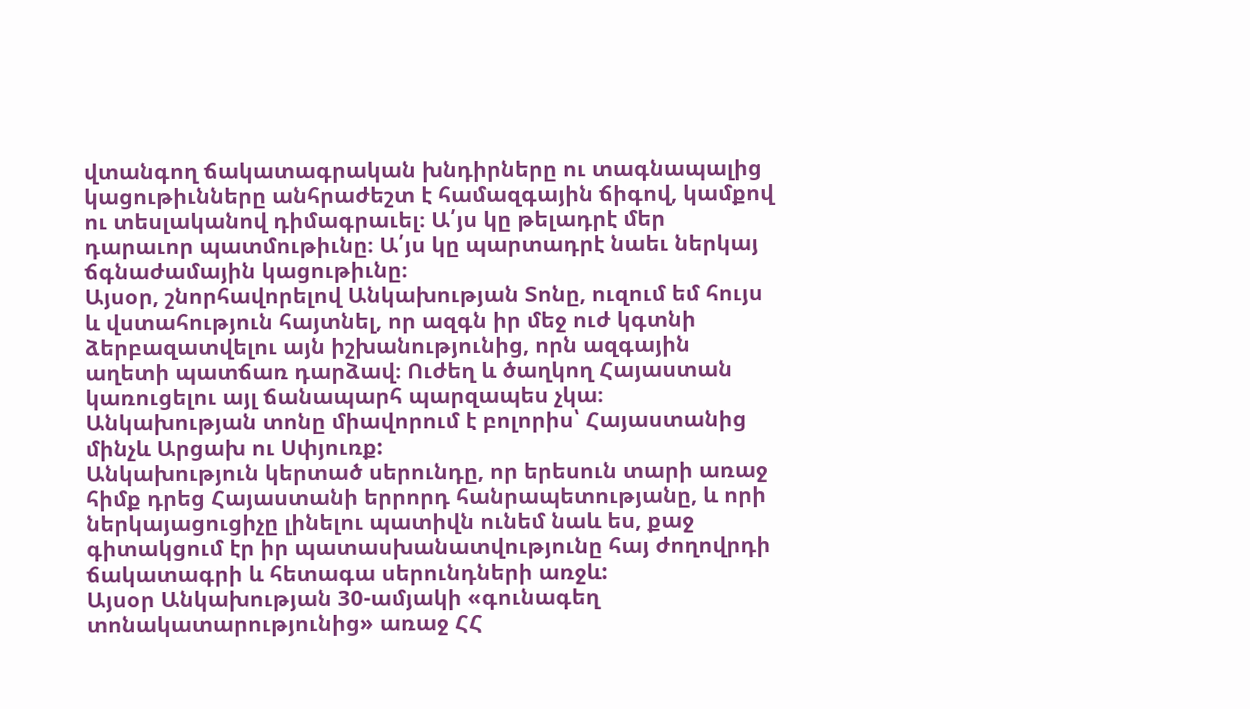վտանգող ճակատագրական խնդիրները ու տագնապալից կացութիւնները անհրաժեշտ է համազգային ճիգով, կամքով ու տեսլականով դիմագրաւել։ Ա՛յս կը թելադրէ մեր դարաւոր պատմութիւնը։ Ա՛յս կը պարտադրէ նաեւ ներկայ ճգնաժամային կացութիւնը։
Այսօր, շնորհավորելով Անկախության Տոնը, ուզում եմ հույս և վստահություն հայտնել, որ ազգն իր մեջ ուժ կգտնի ձերբազատվելու այն իշխանությունից, որն ազգային աղետի պատճառ դարձավ։ Ուժեղ և ծաղկող Հայաստան կառուցելու այլ ճանապարհ պարզապես չկա։
Անկախության տոնը միավորում է բոլորիս՝ Հայաստանից մինչև Արցախ ու Սփյուռք:
Անկախություն կերտած սերունդը, որ երեսուն տարի առաջ հիմք դրեց Հայաստանի երրորդ հանրապետությանը, և որի ներկայացուցիչը լինելու պատիվն ունեմ նաև ես, քաջ գիտակցում էր իր պատասխանատվությունը հայ ժողովրդի ճակատագրի և հետագա սերունդների առջև:
Այսօր Անկախության 30-ամյակի «գունագեղ տոնակատարությունից» առաջ ՀՀ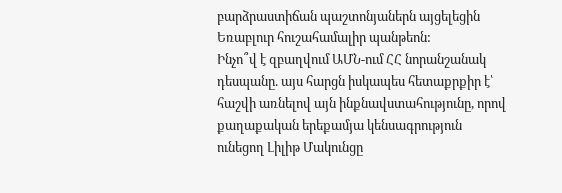բարձրաստիճան պաշտոնյաներն այցելեցին Եռաբլուր հուշահամալիր պանթեոն:
Ինչո՞վ է զբաղվում ԱՄՆ-ում ՀՀ նորանշանակ դեսպանը. այս հարցն իսկապես հետաքրքիր է՝ հաշվի առնելով այն ինքնավստահությունը, որով քաղաքական երեքամյա կենսագրություն ունեցող Լիլիթ Մակունցը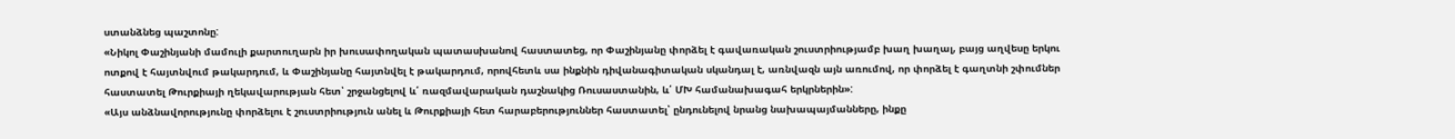ստանձնեց պաշտոնը:
«Նիկոլ Փաշինյանի մամուլի քարտուղարն իր խուսափողական պատասխանով հաստատեց, որ Փաշինյանը փորձել է գավառական շուստրիությամբ խաղ խաղալ, բայց աղվեսը երկու ոտքով է հայտնվում թակարդում, և Փաշինյանը հայտնվել է թակարդում, որովհետև սա ինքնին դիվանագիտական սկանդալ է, առնվազն այն առումով, որ փորձել է գաղտնի շփումներ հաստատել Թուրքիայի ղեկավարության հետ՝ շրջանցելով և՛ ռազմավարական դաշնակից Ռուսաստանին, և՛ ՄԽ համանախագահ երկրներին»:
«Այս անձնավորությունը փորձելու է շուստրիություն անել և Թուրքիայի հետ հարաբերություններ հաստատել՝ ընդունելով նրանց նախապայմանները, ինքը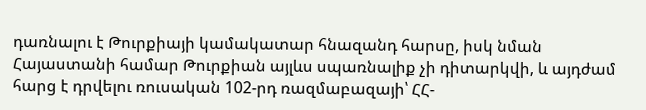դառնալու է Թուրքիայի կամակատար հնազանդ հարսը, իսկ նման Հայաստանի համար Թուրքիան այլևս սպառնալիք չի դիտարկվի, և այդժամ հարց է դրվելու ռուսական 102-րդ ռազմաբազայի՝ ՀՀ-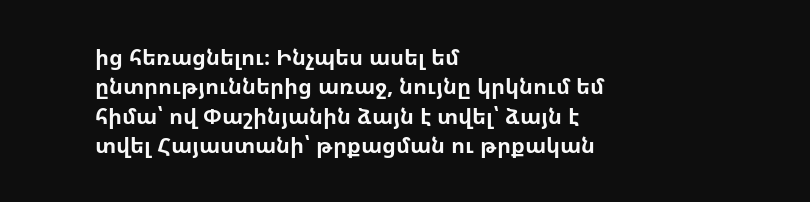ից հեռացնելու։ Ինչպես ասել եմ ընտրություններից առաջ, նույնը կրկնում եմ հիմա՝ ով Փաշինյանին ձայն է տվել՝ ձայն է տվել Հայաստանի՝ թրքացման ու թրքական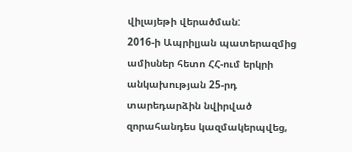վիլայեթի վերածման:
2016-ի Ապրիլյան պատերազմից ամիսներ հետո ՀՀ-ում երկրի անկախության 25-րդ տարեդարձին նվիրված զորահանդես կազմակերպվեց,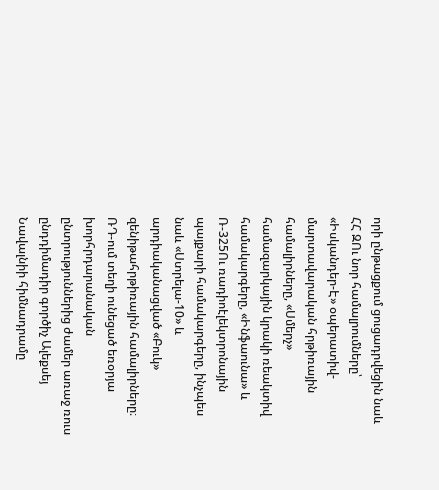որի ընթացքում ցուցադրվեցին նաև ՀՀ ԶՈւ նոր համալրումները՝ «Իսկանդեր-Է» օպերատիվ-մարտավարական հրթիռային համալիրները, «Սմերչ» համազարկային կրակի ռեակտիվ համակարգերը, «Ինֆաունա» և Ռ-325Ու ռադիոէլեկտրոնային պայքարի համակարգերը, ինչպես նաև «Ստրելա-10» և արդիականացված «Բուկ» զենիթահրթիռային համալիրները։
ՌԴ-ում տեղի ունեցած եռօրյա խորհրդարանական ընտրություններից ժամեր առաջ ռուս ընդդիմադիր գործիչ Ալեքսեյ Նավալնիի հիմնադրամը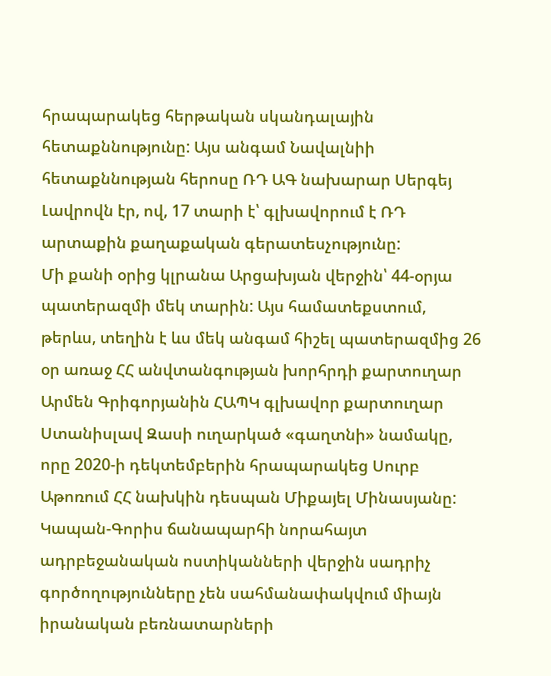հրապարակեց հերթական սկանդալային հետաքննությունը: Այս անգամ Նավալնիի հետաքննության հերոսը ՌԴ ԱԳ նախարար Սերգեյ Լավրովն էր, ով, 17 տարի է՝ գլխավորում է ՌԴ արտաքին քաղաքական գերատեսչությունը:
Մի քանի օրից կլրանա Արցախյան վերջին՝ 44-օրյա պատերազմի մեկ տարին: Այս համատեքստում, թերևս, տեղին է ևս մեկ անգամ հիշել պատերազմից 26 օր առաջ ՀՀ անվտանգության խորհրդի քարտուղար Արմեն Գրիգորյանին ՀԱՊԿ գլխավոր քարտուղար Ստանիսլավ Զասի ուղարկած «գաղտնի» նամակը, որը 2020-ի դեկտեմբերին հրապարակեց Սուրբ Աթոռում ՀՀ նախկին դեսպան Միքայել Մինասյանը:
Կապան-Գորիս ճանապարհի նորահայտ ադրբեջանական ոստիկանների վերջին սադրիչ գործողությունները չեն սահմանափակվում միայն իրանական բեռնատարների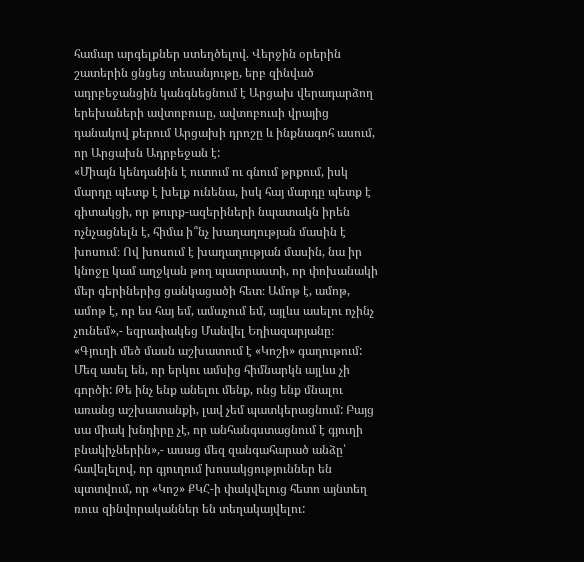համար արգելքներ ստեղծելով. Վերջին օրերին շատերին ցնցեց տեսանյութը, երբ զինված ադրբեջանցին կանգնեցնում է Արցախ վերադարձող երեխաների ավտոբուսը, ավտոբուսի վրայից դանակով քերում Արցախի դրոշը և ինքնագոհ ասում, որ Արցախն Ադրբեջան է:
«Միայն կենդանին է ուտում ու գնում թրքում, իսկ մարդը պետք է խելք ունենա, իսկ հայ մարդը պետք է գիտակցի, որ թուրք-ազերիների նպատակն իրեն ոչնչացնելն է, հիմա ի՞նչ խաղաղության մասին է խոսում։ Ով խոսում է խաղաղության մասին, նա իր կնոջը կամ աղջկան թող պատրաստի, որ փոխանակի մեր գերիներից ցանկացածի հետ։ Ամոթ է, ամոթ, ամոթ է, որ ես հայ եմ, ամաչում եմ, այլևս ասելու ոչինչ չունեմ»,- եզրափակեց Մանվել Եղիազարյանը։
«Գյուղի մեծ մասն աշխատում է «Կոշի» գաղութում: Մեզ ասել են, որ երկու ամսից հիմնարկն այլևս չի գործի: Թե ինչ ենք անելու մենք, ոնց ենք մնալու առանց աշխատանքի, լավ չեմ պատկերացնում: Բայց սա միակ խնդիրը չէ, որ անհանգստացնում է գյուղի բնակիչներին»,- ասաց մեզ զանգահարած անձը՝ հավելելով, որ գյուղում խոսակցություններ են պտտվում, որ «Կոշ» ՔԿՀ-ի փակվելուց հետո այնտեղ ռուս զինվորականներ են տեղակայվելու: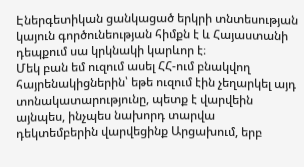Էներգետիկան ցանկացած երկրի տնտեսության կայուն գործունեության հիմքն է և Հայաստանի դեպքում սա կրկնակի կարևոր է։
Մեկ բան եմ ուզում ասել ՀՀ-ում բնակվող հայրենակիցներին՝ եթե ուզում էին չեղարկել այդ տոնակատարությունը, պետք է վարվեին այնպես, ինչպես նախորդ տարվա դեկտեմբերին վարվեցինք Արցախում, երբ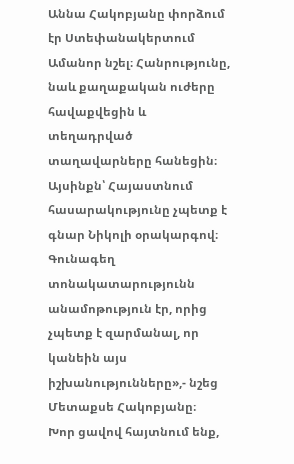Աննա Հակոբյանը փորձում էր Ստեփանակերտում Ամանոր նշել։ Հանրությունը, նաև քաղաքական ուժերը հավաքվեցին և տեղադրված տաղավարները հանեցին։ Այսինքն՝ Հայաստնում հասարակությունը չպետք է գնար Նիկոլի օրակարգով։ Գունագեղ տոնակատարությունն անամոթություն էր, որից չպետք է զարմանալ, որ կանեին այս իշխանությունները»,- նշեց Մետաքսե Հակոբյանը։
Խոր ցավով հայտնում ենք,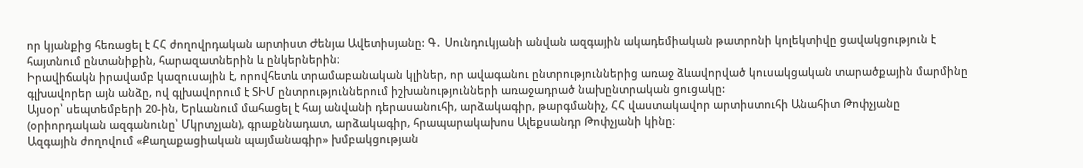որ կյանքից հեռացել է ՀՀ ժողովրդական արտիստ Ժենյա Ավետիսյանը: Գ․ Սունդուկյանի անվան ազգային ակադեմիական թատրոնի կոլեկտիվը ցավակցություն է հայտնում ընտանիքին, հարազատներին և ընկերներին։
Իրավիճակն իրավամբ կազուսային է, որովհետև տրամաբանական կլիներ, որ ավագանու ընտրություններից առաջ ձևավորված կուսակցական տարածքային մարմինը գլխավորեր այն անձը, ով գլխավորում է ՏԻՄ ընտրություններում իշխանությունների առաջադրած նախընտրական ցուցակը:
Այսօր՝ սեպտեմբերի 20-ին, Երևանում մահացել է հայ անվանի դերասանուհի, արձակագիր, թարգմանիչ, ՀՀ վաստակավոր արտիստուհի Անահիտ Թոփչյանը (օրիորդական ազգանունը՝ Մկրտչյան), գրաքննադատ, արձակագիր, հրապարակախոս Ալեքսանդր Թոփչյանի կինը։
Ազգային ժողովում «Քաղաքացիական պայմանագիր» խմբակցության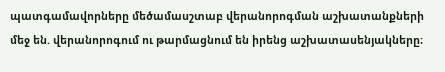պատգամավորները մեծամասշտաբ վերանորոգման աշխատանքների մեջ են. վերանորոգում ու թարմացնում են իրենց աշխատասենյակները։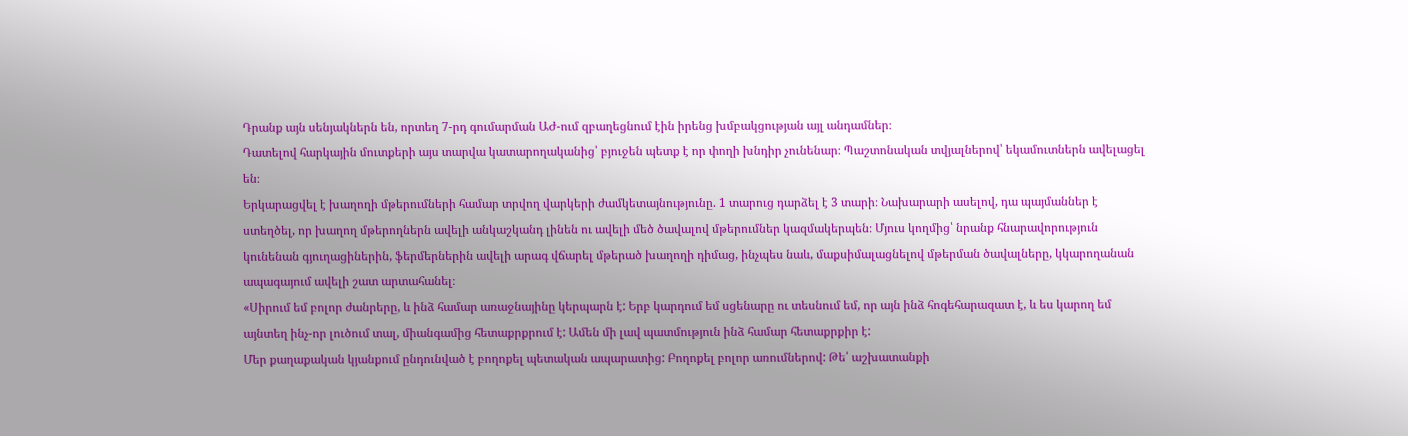Դրանք այն սենյակներն են, որտեղ 7-րդ գումարման ԱԺ-ում զբաղեցնում էին իրենց խմբակցության այլ անդամներ։
Դատելով հարկային մուտքերի այս տարվա կատարողականից՝ բյուջեն պետք է որ փողի խնդիր չունենար։ Պաշտոնական տվյալներով՝ եկամուտներն ավելացել են։
Երկարացվել է խաղողի մթերումների համար տրվող վարկերի ժամկետայնությունը. 1 տարուց դարձել է 3 տարի։ Նախարարի ասելով, դա պայմաններ է ստեղծել, որ խաղող մթերողներն ավելի անկաշկանդ լինեն ու ավելի մեծ ծավալով մթերումներ կազմակերպեն։ Մյուս կողմից՝ նրանք հնարավորություն կունենան գյուղացիներին, ֆերմերներին ավելի արագ վճարել մթերած խաղողի դիմաց, ինչպես նաև, մաքսիմալացնելով մթերման ծավալները, կկարողանան ապագայում ավելի շատ արտահանել։
«Սիրում եմ բոլոր ժանրերը, և ինձ համար առաջնայինը կերպարն է: Երբ կարդում եմ սցենարը ու տեսնում եմ, որ այն ինձ հոգեհարազատ է, և ես կարող եմ այնտեղ ինչ-որ լուծում տալ, միանգամից հետաքրքրում է: Ամեն մի լավ պատմություն ինձ համար հետաքրքիր է:
Մեր քաղաքական կյանքում ընդունված է բողոքել պետական ապարատից: Բողոքել բոլոր առումներով: Թե՛ աշխատանքի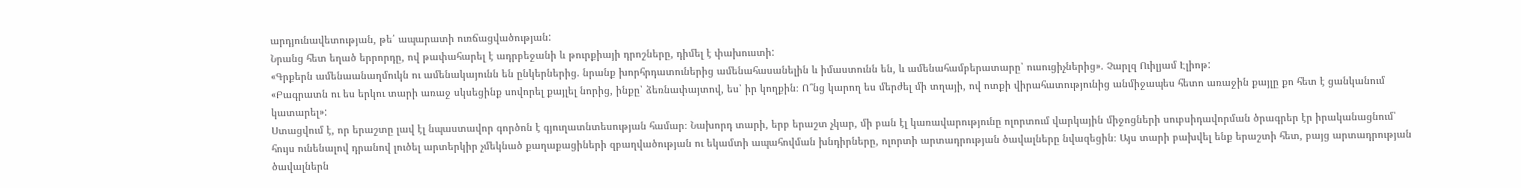արդյունավետության, թե՛ ապարատի ուռճացվածության:
Նրանց հետ եղած երրորդը, ով թափահարել է ադրբեջանի և թուրքիայի դրոշները, դիմել է փախուստի:
«Գրքերն ամենաանաղմուկն ու ամենակայունն են ընկերներից. նրանք խորհրդատուներից ամենահասանելին և իմաստունն են, և ամենահամբերատարը՝ ուսուցիչներից». Չարլզ Ուիլյամ Էլիոթ:
«Բագրատն ու ես երկու տարի առաջ սկսեցինք սովորել քայլել նորից, ինքը՝ ձեռնափայտով, ես՝ իր կողքին։ Ո՞նց կարող ես մերժել մի տղայի, ով ոտքի վիրահատությունից անմիջապես հետո առաջին քայլը քո հետ է ցանկանում կատարել»:
Ստացվում է, որ երաշտը լավ էլ նպաստավոր գործոն է գյուղատնտեսության համար։ Նախորդ տարի, երբ երաշտ չկար, մի բան էլ կառավարությունը ոլորտում վարկային միջոցների սուբսիդավորման ծրագրեր էր իրականացնում՝ հույս ունենալով դրանով լուծել արտերկիր չմեկնած քաղաքացիների զբաղվածության ու եկամտի ապահովման խնդիրները, ոլորտի արտադրության ծավալները նվազեցին։ Այս տարի բախվել ենք երաշտի հետ, բայց արտադրության ծավալներն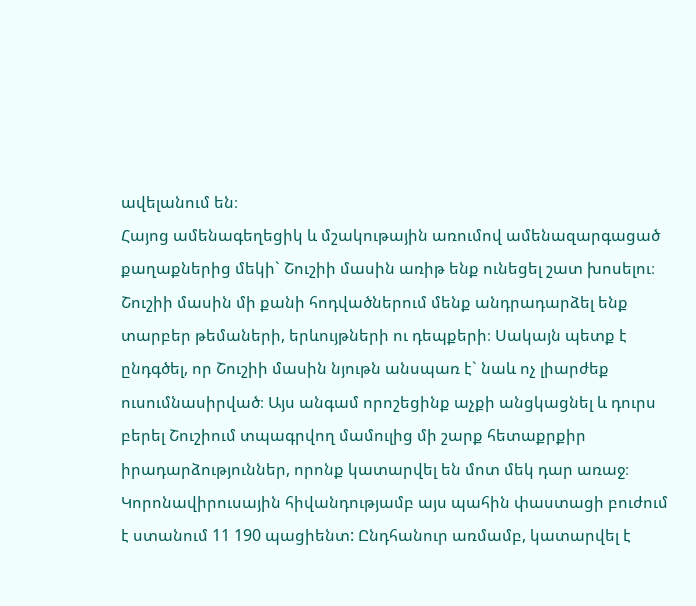ավելանում են։
Հայոց ամենագեղեցիկ և մշակութային առումով ամենազարգացած քաղաքներից մեկի` Շուշիի մասին առիթ ենք ունեցել շատ խոսելու։ Շուշիի մասին մի քանի հոդվածներում մենք անդրադարձել ենք տարբեր թեմաների, երևույթների ու դեպքերի։ Սակայն պետք է ընդգծել, որ Շուշիի մասին նյութն անսպառ է` նաև ոչ լիարժեք ուսումնասիրված։ Այս անգամ որոշեցինք աչքի անցկացնել և դուրս բերել Շուշիում տպագրվող մամուլից մի շարք հետաքրքիր իրադարձություններ, որոնք կատարվել են մոտ մեկ դար առաջ։
Կորոնավիրուսային հիվանդությամբ այս պահին փաստացի բուժում է ստանում 11 190 պացիենտ: Ընդհանուր առմամբ, կատարվել է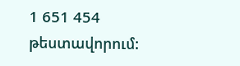1 651 454 թեստավորում: